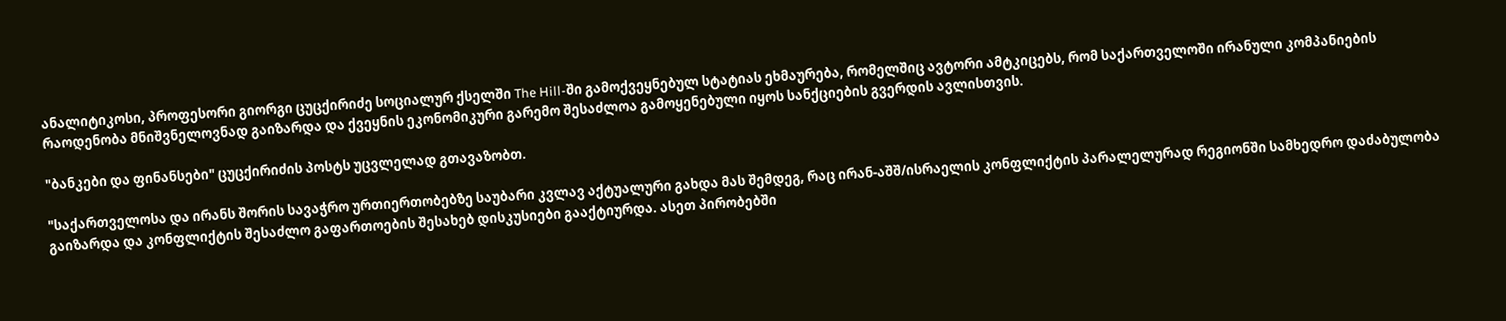ანალიტიკოსი, პროფესორი გიორგი ცუცქირიძე სოციალურ ქსელში The Hill-ში გამოქვეყნებულ სტატიას ეხმაურება, რომელშიც ავტორი ამტკიცებს, რომ საქართველოში ირანული კომპანიების რაოდენობა მნიშვნელოვნად გაიზარდა და ქვეყნის ეკონომიკური გარემო შესაძლოა გამოყენებული იყოს სანქციების გვერდის ავლისთვის.

"ბანკები და ფინანსები" ცუცქირიძის პოსტს უცვლელად გთავაზობთ.

"საქართველოსა და ირანს შორის სავაჭრო ურთიერთობებზე საუბარი კვლავ აქტუალური გახდა მას შემდეგ, რაც ირან-აშშ/ისრაელის კონფლიქტის პარალელურად რეგიონში სამხედრო დაძაბულობა გაიზარდა და კონფლიქტის შესაძლო გაფართოების შესახებ დისკუსიები გააქტიურდა. ასეთ პირობებში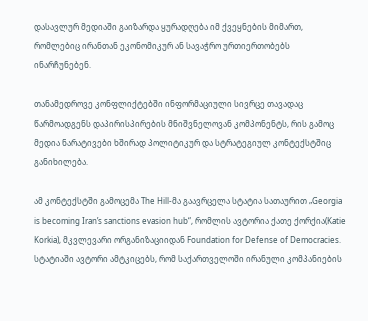დასავლურ მედიაში გაიზარდა ყურადღება იმ ქვეყნების მიმართ, რომლებიც ირანთან ეკონომიკურ ან სავაჭრო ურთიერთობებს ინარჩუნებენ.

თანამედროვე კონფლიქტებში ინფორმაციული სივრცე თავადაც წარმოადგენს დაპირისპირების მნიშვნელოვან კომპონენტს, რის გამოც მედია ნარატივები ხშირად პოლიტიკურ და სტრატეგიულ კონტექსტშიც განიხილება.

ამ კონტექსტში გამოცემა The Hill-მა გაავრცელა სტატია სათაურით „Georgia is becoming Iran’s sanctions evasion hub“, რომლის ავტორია ქათე ქორქია(Katie Korkia), მკვლევარი ორგანიზაციიდან Foundation for Defense of Democracies. სტატიაში ავტორი ამტკიცებს, რომ საქართველოში ირანული კომპანიების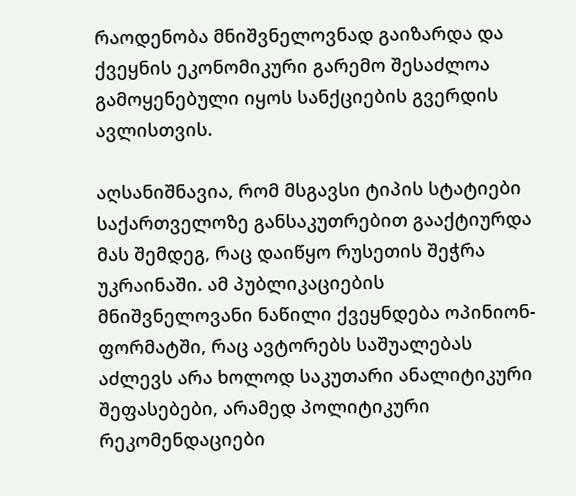რაოდენობა მნიშვნელოვნად გაიზარდა და ქვეყნის ეკონომიკური გარემო შესაძლოა გამოყენებული იყოს სანქციების გვერდის ავლისთვის.

აღსანიშნავია, რომ მსგავსი ტიპის სტატიები საქართველოზე განსაკუთრებით გააქტიურდა მას შემდეგ, რაც დაიწყო რუსეთის შეჭრა უკრაინაში. ამ პუბლიკაციების მნიშვნელოვანი ნაწილი ქვეყნდება ოპინიონ-ფორმატში, რაც ავტორებს საშუალებას აძლევს არა ხოლოდ საკუთარი ანალიტიკური შეფასებები, არამედ პოლიტიკური რეკომენდაციები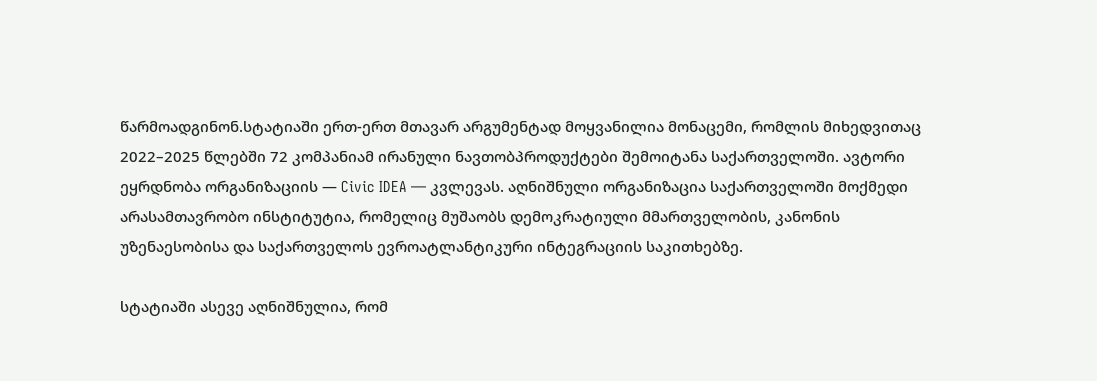წარმოადგინონ.სტატიაში ერთ-ერთ მთავარ არგუმენტად მოყვანილია მონაცემი, რომლის მიხედვითაც 2022–2025 წლებში 72 კომპანიამ ირანული ნავთობპროდუქტები შემოიტანა საქართველოში. ავტორი ეყრდნობა ორგანიზაციის — Civic IDEA — კვლევას. აღნიშნული ორგანიზაცია საქართველოში მოქმედი არასამთავრობო ინსტიტუტია, რომელიც მუშაობს დემოკრატიული მმართველობის, კანონის უზენაესობისა და საქართველოს ევროატლანტიკური ინტეგრაციის საკითხებზე.

სტატიაში ასევე აღნიშნულია, რომ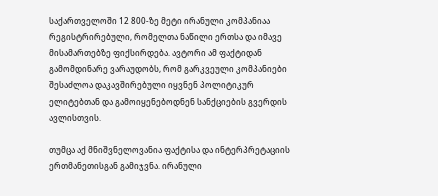საქართველოში 12 800-ზე მეტი ირანული კომპანიაა რეგისტრირებული, რომელთა ნაწილი ერთსა და იმავე მისამართებზე ფიქსირდება. ავტორი ამ ფაქტიდან გამომდინარე ვარაუდობს, რომ გარკვეული კომპანიები შესაძლოა დაკავშირებული იყვნენ პოლიტიკურ ელიტებთან და გამოიყენებოდნენ სანქციების გვერდის ავლისთვის.

თუმცა აქ მნიშვნელოვანია ფაქტისა და ინტერპრეტაციის ერთმანეთისგან გამიჯვნა. ირანული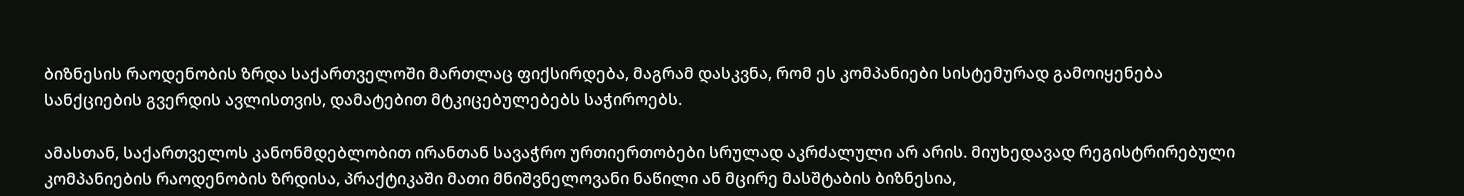ბიზნესის რაოდენობის ზრდა საქართველოში მართლაც ფიქსირდება, მაგრამ დასკვნა, რომ ეს კომპანიები სისტემურად გამოიყენება სანქციების გვერდის ავლისთვის, დამატებით მტკიცებულებებს საჭიროებს.

ამასთან, საქართველოს კანონმდებლობით ირანთან სავაჭრო ურთიერთობები სრულად აკრძალული არ არის. მიუხედავად რეგისტრირებული კომპანიების რაოდენობის ზრდისა, პრაქტიკაში მათი მნიშვნელოვანი ნაწილი ან მცირე მასშტაბის ბიზნესია,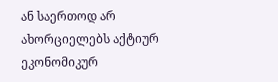ან საერთოდ არ ახორციელებს აქტიურ ეკონომიკურ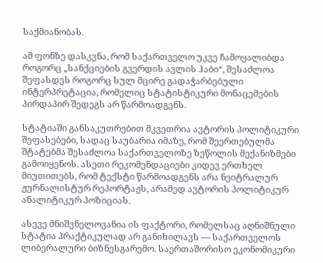საქმიანობას.

ამ ფონზე დასკვნა, რომ საქართველო უკვე ჩამოყალიბდა როგორც „სანქციების გვერდის ავლის ჰაბი“, შესაძლოა შეფასდეს როგორც სულ მცირე გადაჭარბებული ინტერპრეტაცია, რომელიც სტატისტიკური მონაცემების პირდაპირ შედეგს არ წარმოადგენს.

სტატიაში განსაკუთრებით მკვეთრია ავტორის პოლიტიკური შეფასებები, სადაც საუბარია იმაზე, რომ შეერთებულმა შტატებმა შესაძლოა საქართველოზე ზეწოლის მექანიზმები გამოიყენოს. ასეთი რეკომენდაციები კიდევ ერთხელ მიუთითებს, რომ ტექსტი წარმოადგენს არა ნეიტრალურ ჟურნალისტურ რეპორტაჟს, არამედ ავტორის პოლიტიკურ ანალიტიკურ პოზიციას.

ასევე მნიშვნელოვანია ის ფაქტორი, რომელსაც აღნიშნული სტატია პრაქტიკულად არ განიხილავს — საქართველოს ლიბერალური ბიზნესგარემო. საერთაშორისო ეკონომიკური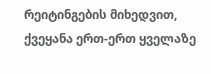რეიტინგების მიხედვით, ქვეყანა ერთ-ერთ ყველაზე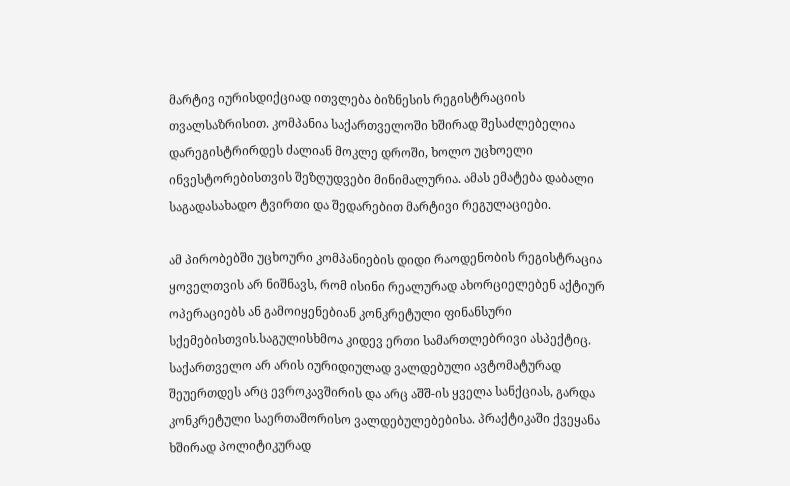მარტივ იურისდიქციად ითვლება ბიზნესის რეგისტრაციის თვალსაზრისით. კომპანია საქართველოში ხშირად შესაძლებელია დარეგისტრირდეს ძალიან მოკლე დროში, ხოლო უცხოელი ინვესტორებისთვის შეზღუდვები მინიმალურია. ამას ემატება დაბალი საგადასახადო ტვირთი და შედარებით მარტივი რეგულაციები.

ამ პირობებში უცხოური კომპანიების დიდი რაოდენობის რეგისტრაცია ყოველთვის არ ნიშნავს, რომ ისინი რეალურად ახორციელებენ აქტიურ ოპერაციებს ან გამოიყენებიან კონკრეტული ფინანსური სქემებისთვის.საგულისხმოა კიდევ ერთი სამართლებრივი ასპექტიც. საქართველო არ არის იურიდიულად ვალდებული ავტომატურად შეუერთდეს არც ევროკავშირის და არც აშშ-ის ყველა სანქციას, გარდა კონკრეტული საერთაშორისო ვალდებულებებისა. პრაქტიკაში ქვეყანა ხშირად პოლიტიკურად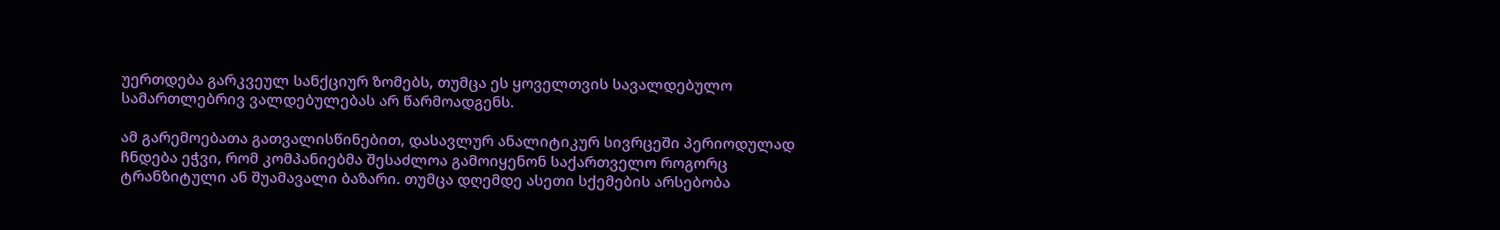უერთდება გარკვეულ სანქციურ ზომებს, თუმცა ეს ყოველთვის სავალდებულო სამართლებრივ ვალდებულებას არ წარმოადგენს.

ამ გარემოებათა გათვალისწინებით, დასავლურ ანალიტიკურ სივრცეში პერიოდულად ჩნდება ეჭვი, რომ კომპანიებმა შესაძლოა გამოიყენონ საქართველო როგორც ტრანზიტული ან შუამავალი ბაზარი. თუმცა დღემდე ასეთი სქემების არსებობა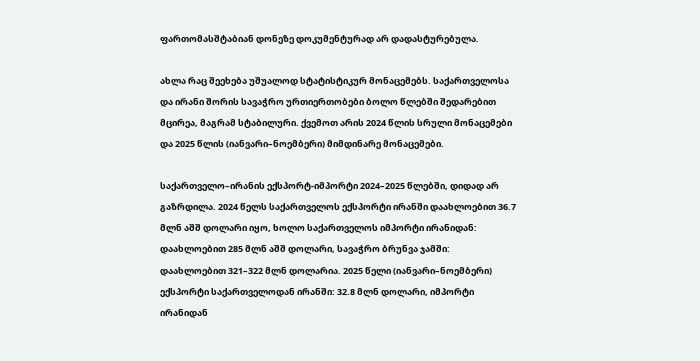ფართომასშტაბიან დონეზე დოკუმენტურად არ დადასტურებულა.

ახლა რაც შეეხება უშუალოდ სტატისტიკურ მონაცემებს. საქართველოსა და ირანი შორის სავაჭრო ურთიერთობები ბოლო წლებში შედარებით მცირეა, მაგრამ სტაბილური. ქვემოთ არის 2024 წლის სრული მონაცემები და 2025 წლის (იანვარი–ნოემბერი) მიმდინარე მონაცემები.

საქართველო–ირანის ექსპორტ-იმპორტი 2024–2025 წლებში, დიდად არ გაზრდილა. 2024 წელს საქართველოს ექსპორტი ირანში დაახლოებით 36.7 მლნ აშშ დოლარი იყო, ხოლო საქართველოს იმპორტი ირანიდან: დაახლოებით 285 მლნ აშშ დოლარი, სავაჭრო ბრუნვა ჯამში: დაახლოებით 321–322 მლნ დოლარია. 2025 წელი (იანვარი–ნოემბერი) ექსპორტი საქართველოდან ირანში: 32.8 მლნ დოლარი, იმპორტი ირანიდან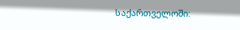საქართველოში: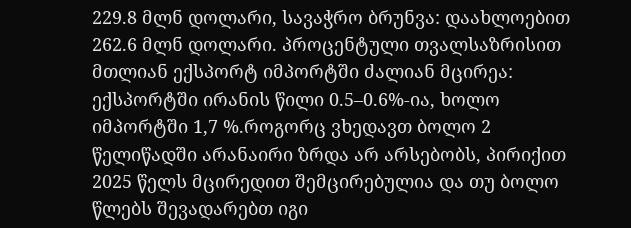229.8 მლნ დოლარი, სავაჭრო ბრუნვა: დაახლოებით 262.6 მლნ დოლარი. პროცენტული თვალსაზრისით მთლიან ექსპორტ იმპორტში ძალიან მცირეა: ექსპორტში ირანის წილი 0.5–0.6%-ია, ხოლო იმპორტში 1,7 %.როგორც ვხედავთ ბოლო 2 წელიწადში არანაირი ზრდა არ არსებობს, პირიქით 2025 წელს მცირედით შემცირებულია და თუ ბოლო წლებს შევადარებთ იგი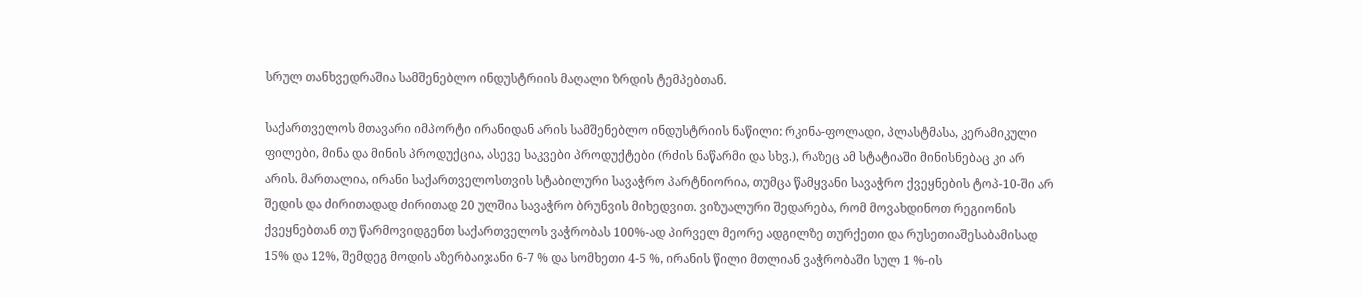სრულ თანხვედრაშია სამშენებლო ინდუსტრიის მაღალი ზრდის ტემპებთან.

საქართველოს მთავარი იმპორტი ირანიდან არის სამშენებლო ინდუსტრიის ნაწილი: რკინა-ფოლადი, პლასტმასა, კერამიკული ფილები, მინა და მინის პროდუქცია, ასევე საკვები პროდუქტები (რძის ნაწარმი და სხვ.), რაზეც ამ სტატიაში მინისნებაც კი არ არის. მართალია, ირანი საქართველოსთვის სტაბილური სავაჭრო პარტნიორია, თუმცა წამყვანი სავაჭრო ქვეყნების ტოპ-10-ში არ შედის და ძირითადად ძირითად 20 ულშია სავაჭრო ბრუნვის მიხედვით. ვიზუალური შედარება, რომ მოვახდინოთ რეგიონის ქვეყნებთან თუ წარმოვიდგენთ საქართველოს ვაჭრობას 100%-ად პირველ მეორე ადგილზე თურქეთი და რუსეთიაშესაბამისად 15% და 12%, შემდეგ მოდის აზერბაიჯანი 6-7 % და სომხეთი 4-5 %, ირანის წილი მთლიან ვაჭრობაში სულ 1 %-ის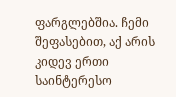ფარგლებშია. ჩემი შეფასებით, აქ არის კიდევ ერთი საინტერესო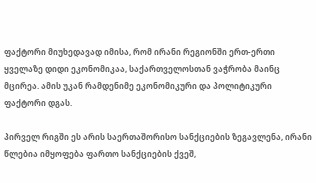ფაქტორი მიუხედავად იმისა, რომ ირანი რეგიონში ერთ-ერთი ყველაზე დიდი ეკონომიკაა, საქართველოსთან ვაჭრობა მაინც მცირეა. ამის უკან რამდენიმე ეკონომიკური და პოლიტიკური ფაქტორი დგას.

პირველ რიგში ეს არის საერთაშორისო სანქციების ზეგავლენა, ირანი წლებია იმყოფება ფართო სანქციების ქვეშ,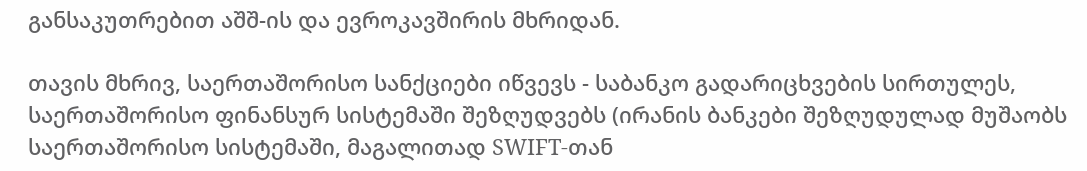განსაკუთრებით აშშ-ის და ევროკავშირის მხრიდან.

თავის მხრივ, საერთაშორისო სანქციები იწვევს - საბანკო გადარიცხვების სირთულეს, საერთაშორისო ფინანსურ სისტემაში შეზღუდვებს (ირანის ბანკები შეზღუდულად მუშაობს საერთაშორისო სისტემაში, მაგალითად SWIFT-თან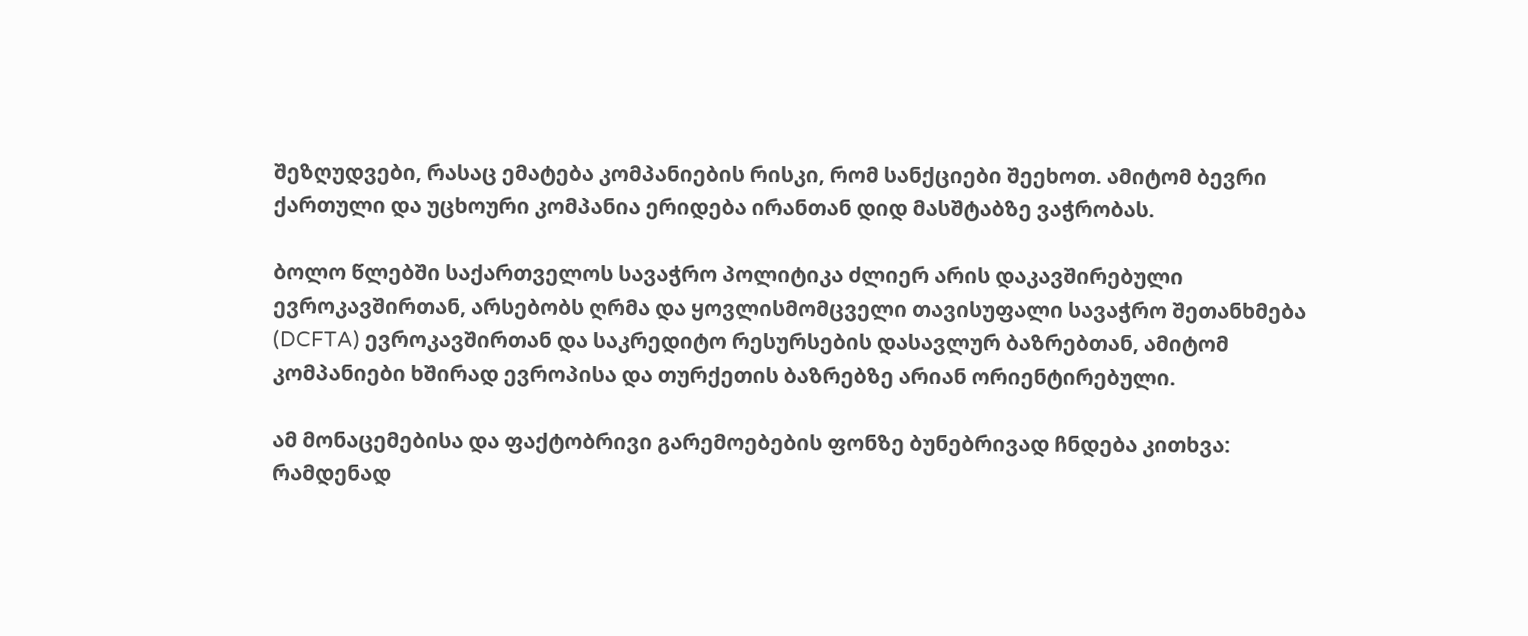შეზღუდვები, რასაც ემატება კომპანიების რისკი, რომ სანქციები შეეხოთ. ამიტომ ბევრი ქართული და უცხოური კომპანია ერიდება ირანთან დიდ მასშტაბზე ვაჭრობას.

ბოლო წლებში საქართველოს სავაჭრო პოლიტიკა ძლიერ არის დაკავშირებული ევროკავშირთან, არსებობს ღრმა და ყოვლისმომცველი თავისუფალი სავაჭრო შეთანხმება (DCFTA) ევროკავშირთან და საკრედიტო რესურსების დასავლურ ბაზრებთან, ამიტომ კომპანიები ხშირად ევროპისა და თურქეთის ბაზრებზე არიან ორიენტირებული.

ამ მონაცემებისა და ფაქტობრივი გარემოებების ფონზე ბუნებრივად ჩნდება კითხვა: რამდენად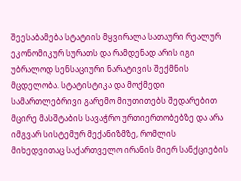შეესაბამება სტატიის მყვირალა სათაური რეალურ ეკონომიკურ სურათს და რამდენად არის იგი უბრალოდ სენსაციური ნარატივის შექმნის მცდელობა. სტატისტიკა და მოქმედი სამართლებრივი გარემო მიუთითებს შედარებით მცირე მასშტაბის სავაჭრო ურთიერთობებზე და არა იმგვარ სისტემურ მექანიზმზე, რომლის მიხედვითაც საქართველო ირანის მიერ სანქციების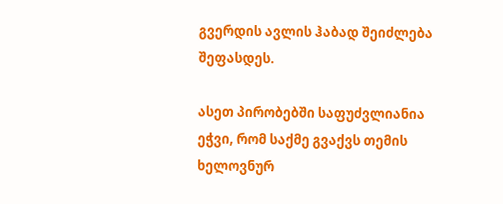გვერდის ავლის ჰაბად შეიძლება შეფასდეს.

ასეთ პირობებში საფუძვლიანია ეჭვი, რომ საქმე გვაქვს თემის ხელოვნურ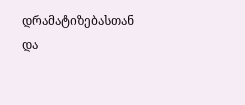დრამატიზებასთან და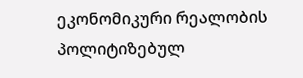ეკონომიკური რეალობის პოლიტიზებულ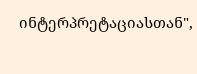ინტერპრეტაციასთან",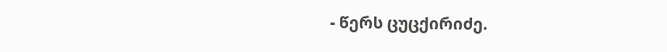- წერს ცუცქირიძე.